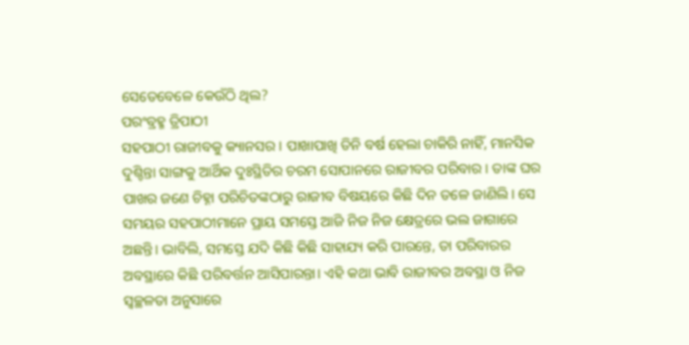ସେତେବେଳେ କେଉଁଠି ଥିଲ?
ପରଂବ୍ରହ୍ମ ତ୍ରିପାଠୀ
ସହପାଠୀ ରାଜୀବକୁ କ୍ୟାନସର। ପାଖାପାଖି ତିନି ବର୍ଷ ହେଲା ଚାକିରି ନାହିଁ, ମାନସିକ ଦୁଶ୍ଚିନ୍ତା ସାଙ୍ଗକୁ ଆର୍ଥିକ ଦୁଃସ୍ଥିତିର ଚରମ ସୋପାନରେ ରାଜୀବର ପରିବାର। ତାଙ୍କ ଘର ପାଖର ଜଣେ ଚିହ୍ନା ପରିଚିତଙ୍କଠାରୁ ରାଜୀବ ବିଷୟରେ କିଛି ଦିନ ତଳେ ଜାଣିଲି। ସେ ସମୟର ସହପାଠୀମାନେ ପ୍ରାୟ ସମସ୍ତେ ଆଜି ନିଜ ନିଜ କ୍ଷେତ୍ରରେ ଭଲ ଜାଗାରେ ଅଛନ୍ତି। ଭାବିଲି, ସମସ୍ତେ ଯଦି କିଛି କିଛି ସାହାଯ୍ୟ କରି ପାରନ୍ତେ, ତା ପରିବାରର ଅବସ୍ଥାରେ କିଛି ପରିବର୍ତ୍ତନ ଆସିପାରନ୍ତା। ଏହି କଥା ଭାବି ରାଜୀବର ଅବସ୍ଥା ଓ ନିଜ ସ୍ୱଚ୍ଛଳତା ଅନୁସାରେ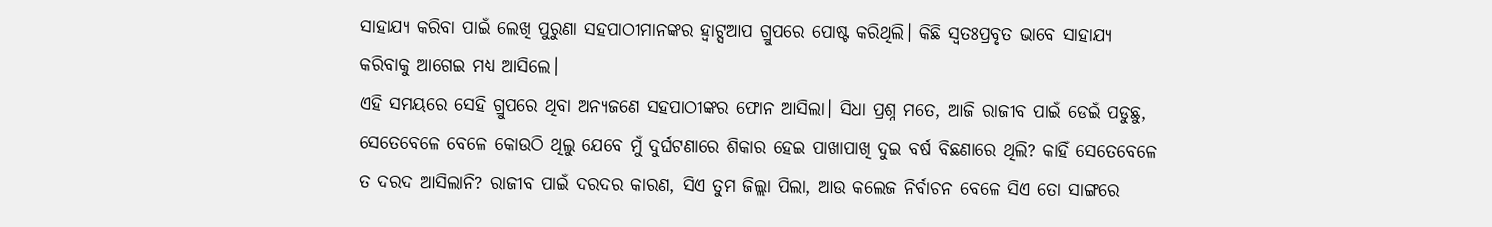ସାହାଯ୍ୟ କରିବା ପାଇଁ ଲେଖି ପୁରୁଣା ସହପାଠୀମାନଙ୍କର ହ୍ଵାଟ୍ସଆପ ଗ୍ରୁପରେ ପୋଷ୍ଟ କରିଥିଲି। କିଛି ସ୍ୱତଃପ୍ରବୃତ ଭାବେ ସାହାଯ୍ୟ କରିବାକୁ ଆଗେଇ ମଧ୍ୟ ଆସିଲେ।
ଏହି ସମୟରେ ସେହି ଗ୍ରୁପରେ ଥିବା ଅନ୍ୟଜଣେ ସହପାଠୀଙ୍କର ଫୋନ ଆସିଲା। ସିଧା ପ୍ରଶ୍ନ ମତେ, ଆଜି ରାଜୀବ ପାଇଁ ଡେଇଁ ପଡୁଛୁ, ସେତେବେଳେ ବେଳେ କୋଉଠି ଥିଲୁ ଯେବେ ମୁଁ ଦୁର୍ଘଟଣାରେ ଶିକାର ହେଇ ପାଖାପାଖି ଦୁଇ ବର୍ଷ ବିଛଣାରେ ଥିଲି? କାହିଁ ସେତେବେଳେ ତ ଦରଦ ଆସିଲାନି? ରାଜୀବ ପାଇଁ ଦରଦର କାରଣ, ସିଏ ତୁମ ଜିଲ୍ଲା ପିଲା, ଆଉ କଲେଜ ନିର୍ବାଚନ ବେଳେ ସିଏ ତୋ ସାଙ୍ଗରେ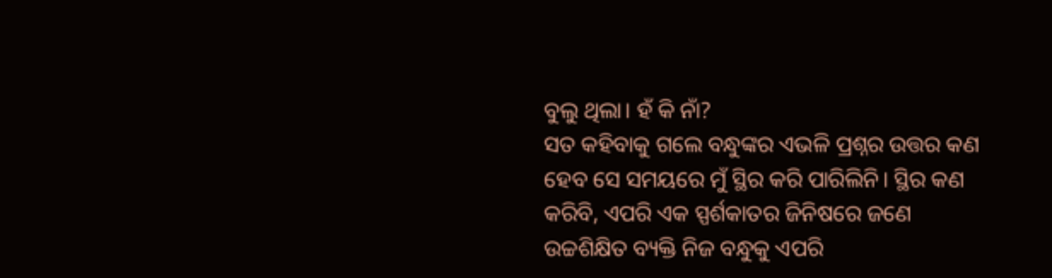ବୁଲୁ ଥିଲା। ହଁ କି ନାଁ?
ସତ କହିବାକୁ ଗଲେ ବନ୍ଧୁଙ୍କର ଏଭଳି ପ୍ରଶ୍ନର ଉତ୍ତର କଣ ହେବ ସେ ସମୟରେ ମୁଁ ସ୍ଥିର କରି ପାରିଲିନି। ସ୍ଥିର କଣ କରିବି, ଏପରି ଏକ ସ୍ପର୍ଶକାତର ଜିନିଷରେ ଜଣେ ଉଚ୍ଚଶିକ୍ଷିତ ବ୍ୟକ୍ତି ନିଜ ବନ୍ଧୁକୁ ଏପରି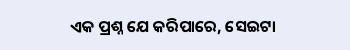ଏକ ପ୍ରଶ୍ନ ଯେ କରିପାରେ, ସେଇଟା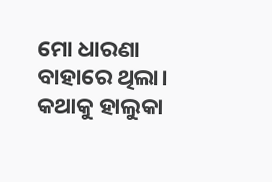ମୋ ଧାରଣା ବାହାରେ ଥିଲା। କଥାକୁ ହାଲୁକା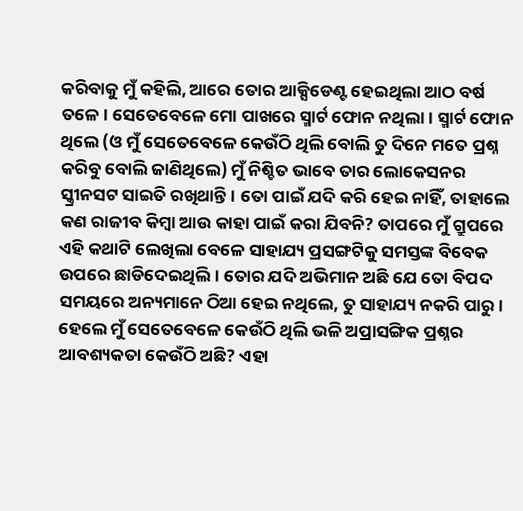କରିବାକୁ ମୁଁ କହିଲି, ଆରେ ତୋର ଆକ୍ସିଡେଣ୍ଟ ହେଇଥିଲା ଆଠ ବର୍ଷ ତଳେ। ସେତେବେଳେ ମୋ ପାଖରେ ସ୍ମାର୍ଟ ଫୋନ ନଥିଲା। ସ୍ମାର୍ଟ ଫୋନ ଥିଲେ (ଓ ମୁଁ ସେତେବେଳେ କେଉଁଠି ଥିଲି ବୋଲି ତୁ ଦିନେ ମତେ ପ୍ରଶ୍ନ କରିବୁ ବୋଲି ଜାଣିଥିଲେ) ମୁଁ ନିଶ୍ଚିତ ଭାବେ ତାର ଲୋକେସନର ସ୍କ୍ରୀନସଟ ସାଇତି ରଖିଥାନ୍ତି। ତୋ ପାଇଁ ଯଦି କରି ହେଇ ନାହିଁ, ତାହାଲେ କଣ ରାଜୀବ କିମ୍ବା ଆଉ କାହା ପାଇଁ କରା ଯିବନି? ତାପରେ ମୁଁ ଗ୍ରୁପରେ ଏହି କଥାଟି ଲେଖିଲା ବେଳେ ସାହାଯ୍ୟ ପ୍ରସଙ୍ଗଟିକୁ ସମସ୍ତଙ୍କ ବିବେକ ଉପରେ ଛାଡିଦେଇଥିଲି। ତୋର ଯଦି ଅଭିମାନ ଅଛି ଯେ ତୋ ବିପଦ ସମୟରେ ଅନ୍ୟମାନେ ଠିଆ ହେଇ ନଥିଲେ, ତୁ ସାହାଯ୍ୟ ନକରି ପାରୁ। ହେଲେ ମୁଁ ସେତେବେଳେ କେଉଁଠି ଥିଲି ଭଳି ଅପ୍ରାସଙ୍ଗିକ ପ୍ରଶ୍ନର ଆବଶ୍ୟକତା କେଉଁଠି ଅଛି? ଏହା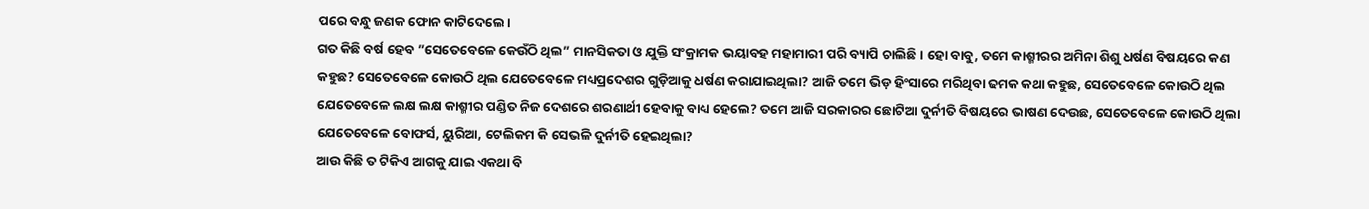ପରେ ବନ୍ଧୁ ଜଣକ ଫୋନ କାଟିଦେଲେ।
ଗତ କିଛି ବର୍ଷ ହେବ ”ସେତେବେଳେ କେଉଁଠି ଥିଲ” ମାନସିକତା ଓ ଯୁକ୍ତି ସଂକ୍ରାମକ ଭୟାବହ ମହାମାରୀ ପରି ବ୍ୟାପି ଚାଲିଛି। ହୋ ବାବୁ, ତମେ କାଶ୍ମୀରର ଅମିନା ଶିଶୁ ଧର୍ଷଣ ବିଷୟରେ କଣ କହୁଛ? ସେତେବେଳେ କୋଉଠି ଥିଲ ଯେତେବେଳେ ମଧ୍ୟପ୍ରଦେଶର ଗୁଡ଼ିଆକୁ ଧର୍ଷଣ କରାଯାଇଥିଲା? ଆଜି ତମେ ଭିଡ଼ ହିଂସାରେ ମରିଥିବା ଢମକ କଥା କହୁଛ, ସେତେବେଳେ କୋଉଠି ଥିଲ ଯେତେବେଳେ ଲକ୍ଷ ଲକ୍ଷ କାଶ୍ମୀର ପଣ୍ଡିତ ନିଜ ଦେଶରେ ଶରଣାର୍ଥୀ ହେବାକୁ ବାଧ୍ୟ ହେଲେ? ତମେ ଆଜି ସରକାରର ଛୋଟିଆ ଦୁର୍ନୀତି ବିଷୟରେ ଭାଷଣ ଦେଉଛ, ସେତେବେଳେ କୋଉଠି ଥିଲା ଯେତେବେଳେ ବୋଫର୍ସ, ୟୁରିଆ, ଟେଲିକମ କି ସେଭଳି ଦୁର୍ନୀତି ହେଇଥିଲା?
ଆଉ କିଛି ତ ଟିକିଏ ଆଗକୁ ଯାଇ ଏକଥା ବି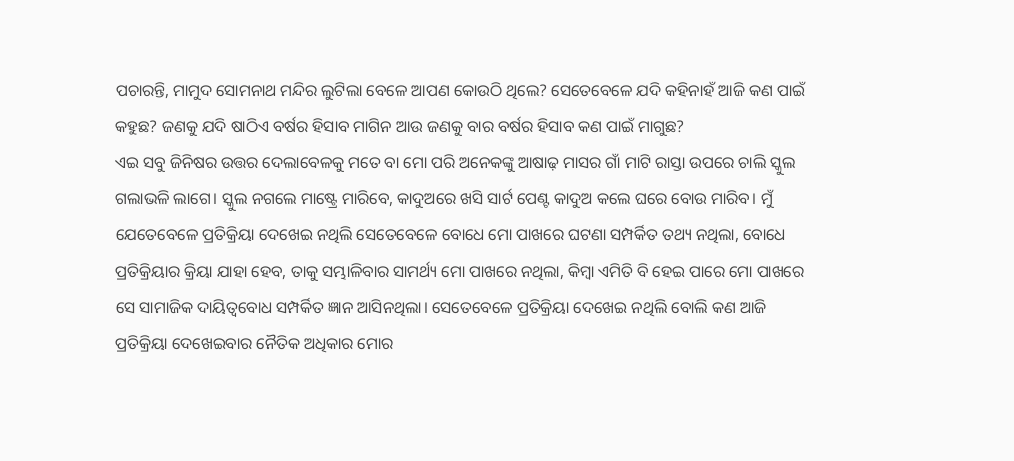ପଚାରନ୍ତି, ମାମୁଦ ସୋମନାଥ ମନ୍ଦିର ଲୁଟିଲା ବେଳେ ଆପଣ କୋଉଠି ଥିଲେ? ସେତେବେଳେ ଯଦି କହିନାହଁ ଆଜି କଣ ପାଇଁ କହୁଛ? ଜଣକୁ ଯଦି ଷାଠିଏ ବର୍ଷର ହିସାବ ମାଗିନ ଆଉ ଜଣକୁ ବାର ବର୍ଷର ହିସାବ କଣ ପାଇଁ ମାଗୁଛ?
ଏଇ ସବୁ ଜିନିଷର ଉତ୍ତର ଦେଲାବେଳକୁ ମତେ ବା ମୋ ପରି ଅନେକଙ୍କୁ ଆଷାଢ଼ ମାସର ଗାଁ ମାଟି ରାସ୍ତା ଉପରେ ଚାଲି ସ୍କୁଲ ଗଲାଭଳି ଲାଗେ। ସ୍କୁଲ ନଗଲେ ମାଷ୍ଟ୍ରେ ମାରିବେ, କାଦୁଅରେ ଖସି ସାର୍ଟ ପେଣ୍ଟ କାଦୁଅ କଲେ ଘରେ ବୋଉ ମାରିବ। ମୁଁ ଯେତେବେଳେ ପ୍ରତିକ୍ରିୟା ଦେଖେଇ ନଥିଲି ସେତେବେଳେ ବୋଧେ ମୋ ପାଖରେ ଘଟଣା ସମ୍ପର୍କିତ ତଥ୍ୟ ନଥିଲା, ବୋଧେ ପ୍ରତିକ୍ରିୟାର କ୍ରିୟା ଯାହା ହେବ, ତାକୁ ସମ୍ଭାଳିବାର ସାମର୍ଥ୍ୟ ମୋ ପାଖରେ ନଥିଲା, କିମ୍ବା ଏମିତି ବି ହେଇ ପାରେ ମୋ ପାଖରେ ସେ ସାମାଜିକ ଦାୟିତ୍ୱବୋଧ ସମ୍ପର୍କିତ ଜ୍ଞାନ ଆସିନଥିଲା। ସେତେବେଳେ ପ୍ରତିକ୍ରିୟା ଦେଖେଇ ନଥିଲି ବୋଲି କଣ ଆଜି ପ୍ରତିକ୍ରିୟା ଦେଖେଇବାର ନୈତିକ ଅଧିକାର ମୋର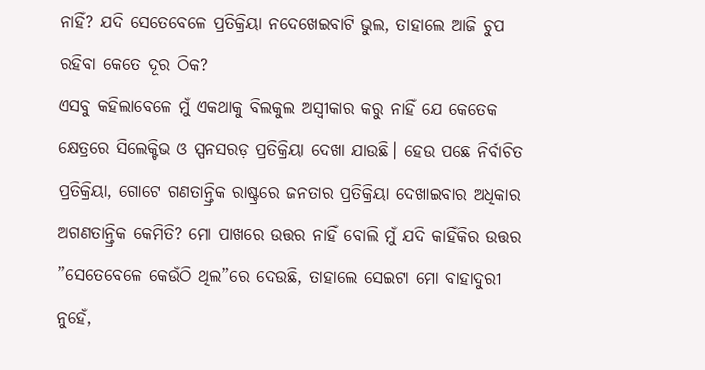ନାହିଁ? ଯଦି ସେତେବେଳେ ପ୍ରତିକ୍ରିୟା ନଦେଖେଇବାଟି ଭୁଲ, ତାହାଲେ ଆଜି ଚୁପ ରହିବା କେତେ ଦୂର ଠିକ?
ଏସବୁ କହିଲାବେଳେ ମୁଁ ଏକଥାକୁ ବିଲକୁଲ ଅସ୍ୱୀକାର କରୁ ନାହିଁ ଯେ କେତେକ କ୍ଷେତ୍ରରେ ସିଲେକ୍ଟିଭ ଓ ସ୍ପନସରଡ଼ ପ୍ରତିକ୍ରିୟା ଦେଖା ଯାଉଛି। ହେଉ ପଛେ ନିର୍ବାଚିତ ପ୍ରତିକ୍ରିୟା, ଗୋଟେ ଗଣତାନ୍ତ୍ରିକ ରାଷ୍ଟ୍ରରେ ଜନତାର ପ୍ରତିକ୍ରିୟା ଦେଖାଇବାର ଅଧିକାର ଅଗଣତାନ୍ତ୍ରିକ କେମିତି? ମୋ ପାଖରେ ଉତ୍ତର ନାହିଁ ବୋଲି ମୁଁ ଯଦି କାହିଁକିର ଉତ୍ତର ”ସେତେବେଳେ କେଉଁଠି ଥିଲ”ରେ ଦେଉଛି, ତାହାଲେ ସେଇଟା ମୋ ବାହାଦୁରୀ ନୁହେଁ,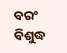ବରଂ ବିଶୁଦ୍ଧ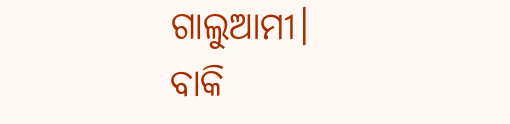ଗାଲୁଆମୀ।
ବାକି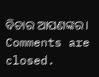ବିଚାର ଆପଣଙ୍କର।
Comments are closed.